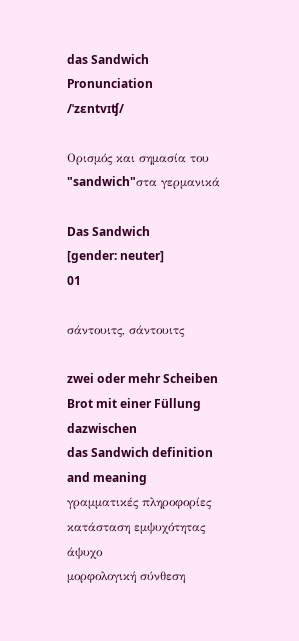das Sandwich
Pronunciation
/ˈzɛntvɪʧ/

Ορισμός και σημασία του "sandwich"στα γερμανικά

Das Sandwich
[gender: neuter]
01

σάντουιτς, σάντουιτς

zwei oder mehr Scheiben Brot mit einer Füllung dazwischen
das Sandwich definition and meaning
γραμματικές πληροφορίες
κατάσταση εμψυχότητας
άψυχο
μορφολογική σύνθεση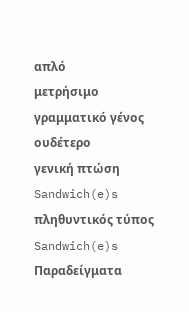απλό
μετρήσιμο
γραμματικό γένος
ουδέτερο
γενική πτώση
Sandwich(e)s
πληθυντικός τύπος
Sandwich(e)s
Παραδείγματα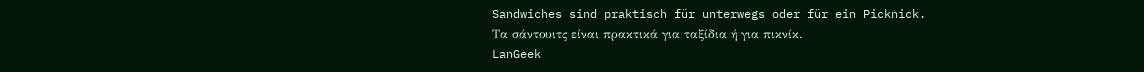Sandwiches sind praktisch für unterwegs oder für ein Picknick.
Τα σάντουιτς είναι πρακτικά για ταξίδια ή για πικνίκ.
LanGeek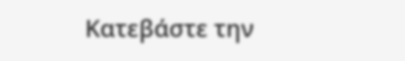Κατεβάστε την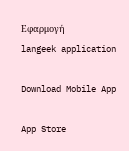Εφαρμογή
langeek application

Download Mobile App

App Store